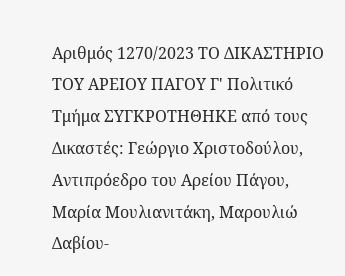Αριθμός 1270/2023 ΤΟ ΔΙΚΑΣΤΗΡΙΟ ΤΟΥ ΑΡΕΙΟΥ ΠΑΓΟΥ Γ' Πολιτικό Τμήμα ΣΥΓΚΡΟΤΗΘΗΚΕ από τους Δικαστές: Γεώργιο Χριστοδούλου, Αντιπρόεδρο του Αρείου Πάγου, Μαρία Μουλιανιτάκη, Μαρουλιώ Δαβίου-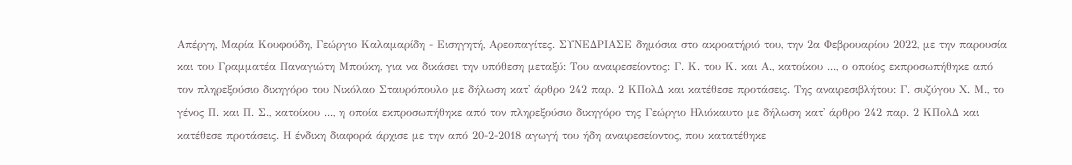Απέργη, Μαρία Κουφούδη, Γεώργιο Καλαμαρίδη - Εισηγητή, Αρεοπαγίτες. ΣΥΝΕΔΡΙΑΣΕ δημόσια στο ακροατήριό του, την 2α Φεβρουαρίου 2022, με την παρουσία και του Γραμματέα Παναγιώτη Μπούκη, για να δικάσει την υπόθεση μεταξύ: Του αναιρεσείοντος: Γ. Κ. του Κ. και Α., κατοίκου ..., ο οποίος εκπροσωπήθηκε από τον πληρεξούσιο δικηγόρο του Νικόλαο Σταυρόπουλο με δήλωση κατ' άρθρο 242 παρ. 2 ΚΠολΔ και κατέθεσε προτάσεις. Της αναιρεσιβλήτου: Γ. συζύγου Χ. Μ., το γένος Π. και Π. Σ., κατοίκου ..., η οποία εκπροσωπήθηκε από τον πληρεξούσιο δικηγόρο της Γεώργιο Ηλιόκαυτο με δήλωση κατ' άρθρο 242 παρ. 2 ΚΠολΔ και κατέθεσε προτάσεις. Η ένδικη διαφορά άρχισε με την από 20-2-2018 αγωγή του ήδη αναιρεσείοντος, που κατατέθηκε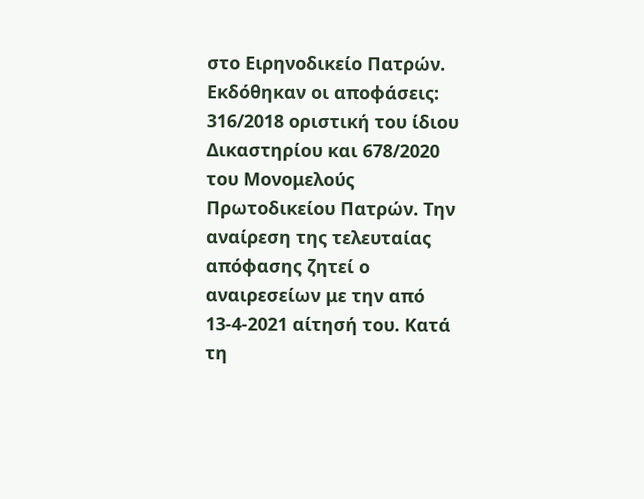στο Ειρηνοδικείο Πατρών. Εκδόθηκαν οι αποφάσεις: 316/2018 οριστική του ίδιου Δικαστηρίου και 678/2020 του Μονομελούς Πρωτοδικείου Πατρών. Την αναίρεση της τελευταίας απόφασης ζητεί ο αναιρεσείων με την από 13-4-2021 αίτησή του. Κατά τη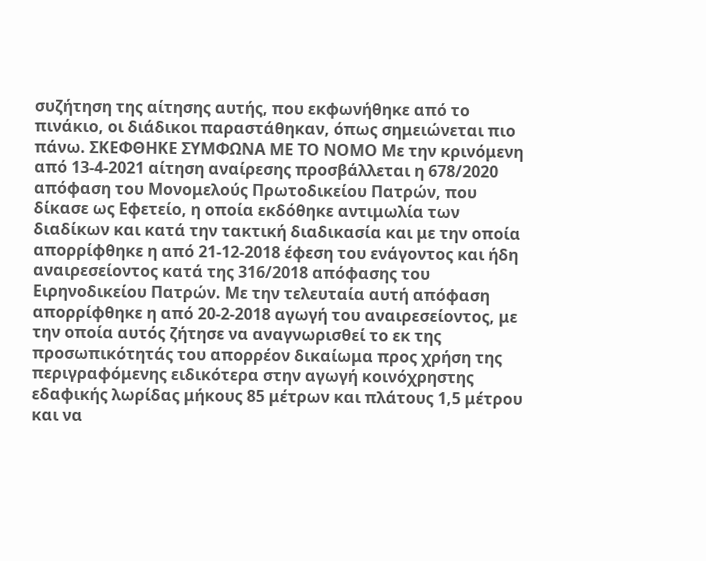συζήτηση της αίτησης αυτής, που εκφωνήθηκε από το πινάκιο, οι διάδικοι παραστάθηκαν, όπως σημειώνεται πιο πάνω. ΣΚΕΦΘΗΚΕ ΣΥΜΦΩΝΑ ΜΕ ΤΟ ΝΟΜΟ Με την κρινόμενη από 13-4-2021 αίτηση αναίρεσης προσβάλλεται η 678/2020 απόφαση του Μονομελούς Πρωτοδικείου Πατρών, που δίκασε ως Εφετείο, η οποία εκδόθηκε αντιμωλία των διαδίκων και κατά την τακτική διαδικασία και με την οποία απορρίφθηκε η από 21-12-2018 έφεση του ενάγοντος και ήδη αναιρεσείοντος κατά της 316/2018 απόφασης του Ειρηνοδικείου Πατρών. Με την τελευταία αυτή απόφαση απορρίφθηκε η από 20-2-2018 αγωγή του αναιρεσείοντος, με την οποία αυτός ζήτησε να αναγνωρισθεί το εκ της προσωπικότητάς του απορρέον δικαίωμα προς χρήση της περιγραφόμενης ειδικότερα στην αγωγή κοινόχρηστης εδαφικής λωρίδας μήκους 85 μέτρων και πλάτους 1,5 μέτρου και να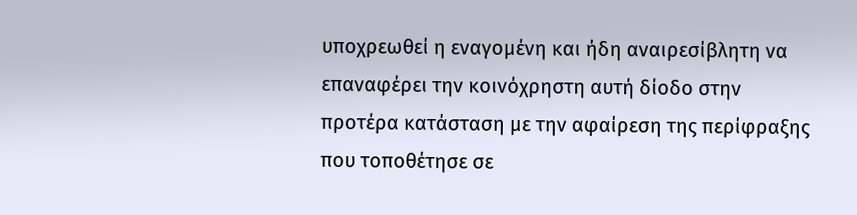υποχρεωθεί η εναγομένη και ήδη αναιρεσίβλητη να επαναφέρει την κοινόχρηστη αυτή δίοδο στην προτέρα κατάσταση με την αφαίρεση της περίφραξης που τοποθέτησε σε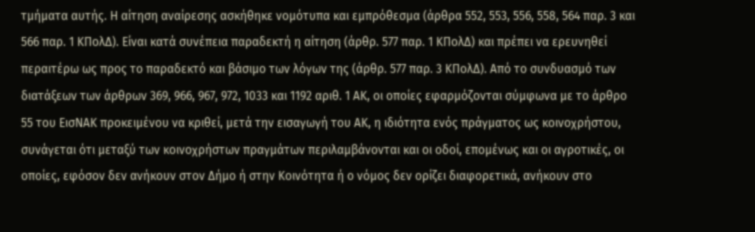τμήματα αυτής. Η αίτηση αναίρεσης ασκήθηκε νομότυπα και εμπρόθεσμα (άρθρα 552, 553, 556, 558, 564 παρ. 3 και 566 παρ. 1 ΚΠολΔ). Είναι κατά συνέπεια παραδεκτή η αίτηση (άρθρ. 577 παρ. 1 ΚΠολΔ) και πρέπει να ερευνηθεί περαιτέρω ως προς το παραδεκτό και βάσιμο των λόγων της (άρθρ. 577 παρ. 3 ΚΠολΔ). Από το συνδυασμό των διατάξεων των άρθρων 369, 966, 967, 972, 1033 και 1192 αριθ. 1 ΑΚ, οι οποίες εφαρμόζονται σύμφωνα με το άρθρο 55 του ΕισΝΑΚ προκειμένου να κριθεί, μετά την εισαγωγή του ΑΚ, η ιδιότητα ενός πράγματος ως κοινοχρήστου, συνάγεται ότι μεταξύ των κοινοχρήστων πραγμάτων περιλαμβάνονται και οι οδοί, επομένως και οι αγροτικές, οι οποίες, εφόσον δεν ανήκουν στον Δήμο ή στην Κοινότητα ή ο νόμος δεν ορίζει διαφορετικά, ανήκουν στο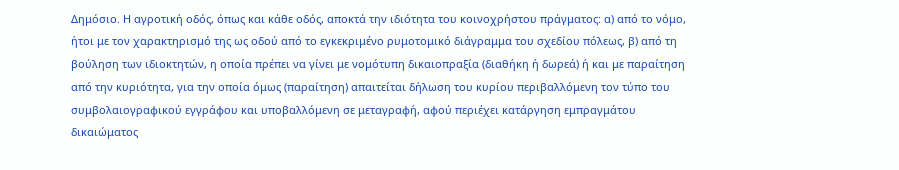Δημόσιο. Η αγροτική οδός, όπως και κάθε οδός, αποκτά την ιδιότητα του κοινοχρήστου πράγματος: α) από το νόμο, ήτοι με τον χαρακτηρισμό της ως οδού από το εγκεκριμένο ρυμοτομικό διάγραμμα του σχεδίου πόλεως, β) από τη βούληση των ιδιοκτητών, η οποία πρέπει να γίνει με νομότυπη δικαιοπραξία (διαθήκη ή δωρεά) ή και με παραίτηση από την κυριότητα, για την οποία όμως (παραίτηση) απαιτείται δήλωση του κυρίου περιβαλλόμενη τον τύπο του συμβολαιογραφικού εγγράφου και υποβαλλόμενη σε μεταγραφή, αφού περιέχει κατάργηση εμπραγμάτου δικαιώματος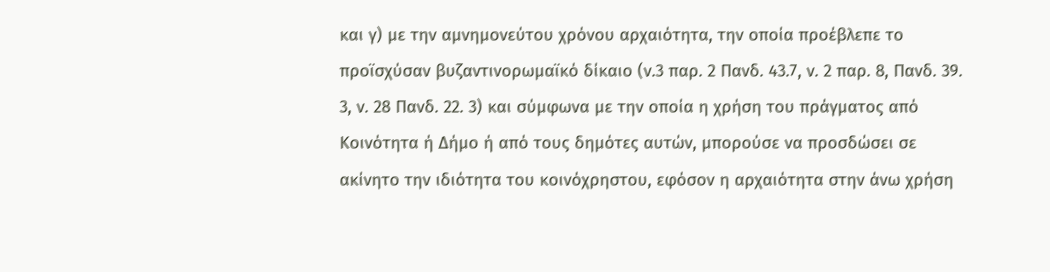και γ) με την αμνημονεύτου χρόνου αρχαιότητα, την οποία προέβλεπε το προϊσχύσαν βυζαντινορωμαϊκό δίκαιο (ν.3 παρ. 2 Πανδ. 43.7, ν. 2 παρ. 8, Πανδ. 39. 3, ν. 28 Πανδ. 22. 3) και σύμφωνα με την οποία η χρήση του πράγματος από Κοινότητα ή Δήμο ή από τους δημότες αυτών, μπορούσε να προσδώσει σε ακίνητο την ιδιότητα του κοινόχρηστου, εφόσον η αρχαιότητα στην άνω χρήση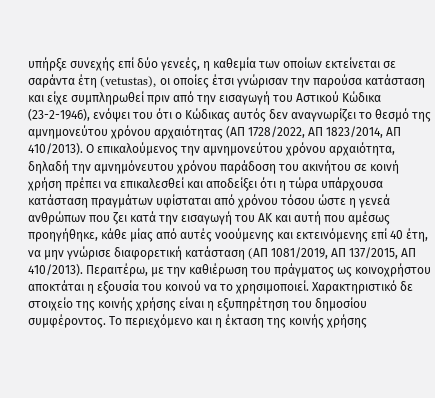υπήρξε συνεχής επί δύο γενεές, η καθεμία των οποίων εκτείνεται σε σαράντα έτη (vetustas), οι οποίες έτσι γνώρισαν την παρούσα κατάσταση και είχε συμπληρωθεί πριν από την εισαγωγή του Αστικού Κώδικα (23-2-1946), ενόψει του ότι ο Κώδικας αυτός δεν αναγνωρίζει το θεσμό της αμνημονεύτου χρόνου αρχαιότητας (ΑΠ 1728/2022, ΑΠ 1823/2014, ΑΠ 410/2013). Ο επικαλούμενος την αμνημονεύτου χρόνου αρχαιότητα, δηλαδή την αμνημόνευτου χρόνου παράδοση του ακινήτου σε κοινή χρήση πρέπει να επικαλεσθεί και αποδείξει ότι η τώρα υπάρχουσα κατάσταση πραγμάτων υφίσταται από χρόνου τόσου ώστε η γενεά ανθρώπων που ζει κατά την εισαγωγή του ΑΚ και αυτή που αμέσως προηγήθηκε, κάθε μίας από αυτές νοούμενης και εκτεινόμενης επί 40 έτη, να μην γνώρισε διαφορετική κατάσταση (AΠ 1081/2019, ΑΠ 137/2015, ΑΠ 410/2013). Περαιτέρω, με την καθιέρωση του πράγματος ως κοινοχρήστου αποκτάται η εξουσία του κοινού να το χρησιμοποιεί. Χαρακτηριστικό δε στοιχείο της κοινής χρήσης είναι η εξυπηρέτηση του δημοσίου συμφέροντος. Το περιεχόμενο και η έκταση της κοινής χρήσης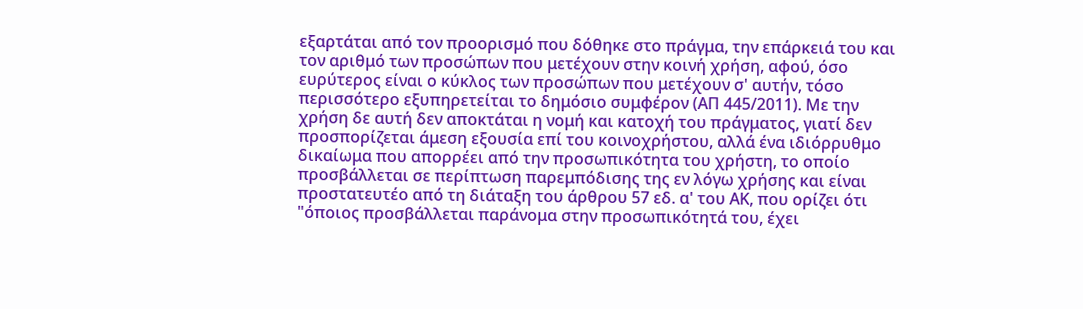εξαρτάται από τον προορισμό που δόθηκε στο πράγμα, την επάρκειά του και τον αριθμό των προσώπων που μετέχουν στην κοινή χρήση, αφού, όσο ευρύτερος είναι ο κύκλος των προσώπων που μετέχουν σ' αυτήν, τόσο περισσότερο εξυπηρετείται το δημόσιο συμφέρον (ΑΠ 445/2011). Με την χρήση δε αυτή δεν αποκτάται η νομή και κατοχή του πράγματος, γιατί δεν προσπορίζεται άμεση εξουσία επί του κοινοχρήστου, αλλά ένα ιδιόρρυθμο δικαίωμα που απορρέει από την προσωπικότητα του χρήστη, το οποίο προσβάλλεται σε περίπτωση παρεμπόδισης της εν λόγω χρήσης και είναι προστατευτέο από τη διάταξη του άρθρου 57 εδ. α' του ΑΚ, που ορίζει ότι "όποιος προσβάλλεται παράνομα στην προσωπικότητά του, έχει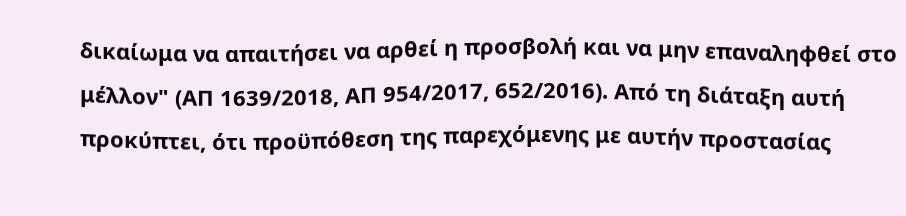δικαίωμα να απαιτήσει να αρθεί η προσβολή και να μην επαναληφθεί στο μέλλον" (ΑΠ 1639/2018, ΑΠ 954/2017, 652/2016). Από τη διάταξη αυτή προκύπτει, ότι προϋπόθεση της παρεχόμενης με αυτήν προστασίας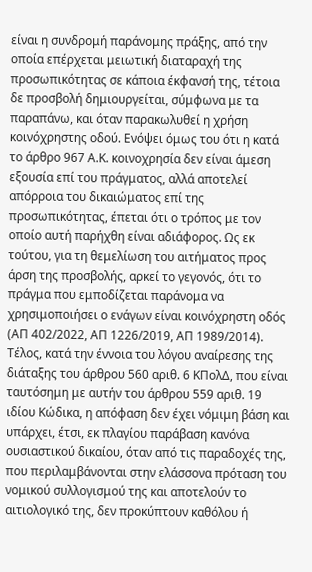είναι η συνδρομή παράνομης πράξης, από την οποία επέρχεται μειωτική διαταραχή της προσωπικότητας σε κάποια έκφανσή της, τέτοια δε προσβολή δημιουργείται, σύμφωνα με τα παραπάνω, και όταν παρακωλυθεί η χρήση κοινόχρηστης οδού. Ενόψει όμως του ότι η κατά το άρθρο 967 Α.Κ. κοινοχρησία δεν είναι άμεση εξουσία επί του πράγματος, αλλά αποτελεί απόρροια του δικαιώματος επί της προσωπικότητας, έπεται ότι ο τρόπος με τον οποίο αυτή παρήχθη είναι αδιάφορος. Ως εκ τούτου, για τη θεμελίωση του αιτήματος προς άρση της προσβολής, αρκεί το γεγονός, ότι το πράγμα που εμποδίζεται παράνομα να χρησιμοποιήσει ο ενάγων είναι κοινόχρηστη οδός (ΑΠ 402/2022, ΑΠ 1226/2019, ΑΠ 1989/2014). Τέλος, κατά την έννοια του λόγου αναίρεσης της διάταξης του άρθρου 560 αριθ. 6 ΚΠολΔ, που είναι ταυτόσημη με αυτήν του άρθρου 559 αριθ. 19 ιδίου Κώδικα, η απόφαση δεν έχει νόμιμη βάση και υπάρχει, έτσι, εκ πλαγίου παράβαση κανόνα ουσιαστικού δικαίου, όταν από τις παραδοχές της, που περιλαμβάνονται στην ελάσσονα πρόταση του νομικού συλλογισμού της και αποτελούν το αιτιολογικό της, δεν προκύπτουν καθόλου ή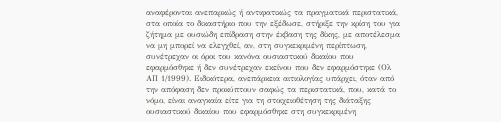αναφέρονται ανεπαρκώς ή αντιφατικώς τα πραγματικά περιστατικά, στα οποία το δικαστήριο που την εξέδωσε, στήριξε την κρίση του για ζήτημα με ουσιώδη επίδραση στην έκβαση της δίκης, με αποτέλεσμα να μη μπορεί να ελεγχθεί, αν, στη συγκεκριμένη περίπτωση, συνέτρεχαν οι όροι του κανόνα ουσιαστικού δικαίου που εφαρμόσθηκε ή δεν συνέτρεχαν εκείνου που δεν εφαρμόστηκε (Ολ ΑΠ 1/1999). Ειδικότερα, ανεπάρκεια αιτιολογίας υπάρχει, όταν από την απόφαση δεν προκύπτουν σαφώς τα περιστατικά, που, κατά το νόμο, είναι αναγκαία είτε για τη στοιχειοθέτηση της διάταξης ουσιαστικού δικαίου που εφαρμόσθηκε στη συγκεκριμένη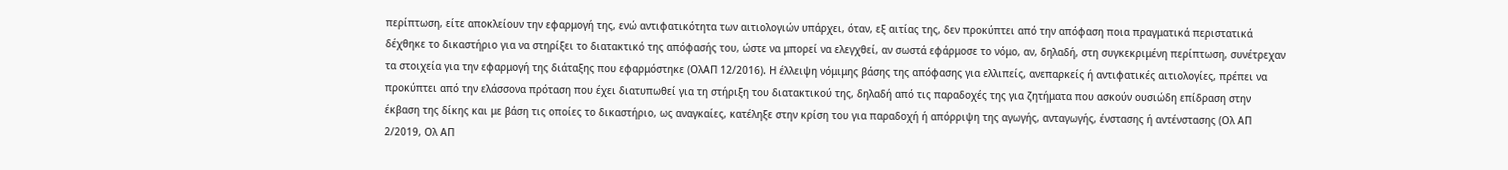περίπτωση, είτε αποκλείουν την εφαρμογή της, ενώ αντιφατικότητα των αιτιολογιών υπάρχει, όταν, εξ αιτίας της, δεν προκύπτει από την απόφαση ποια πραγματικά περιστατικά δέχθηκε το δικαστήριο για να στηρίξει το διατακτικό της απόφασής του, ώστε να μπορεί να ελεγχθεί, αν σωστά εφάρμοσε το νόμο, αν, δηλαδή, στη συγκεκριμένη περίπτωση, συνέτρεχαν τα στοιχεία για την εφαρμογή της διάταξης που εφαρμόστηκε (ΟλΑΠ 12/2016). Η έλλειψη νόμιμης βάσης της απόφασης για ελλιπείς, ανεπαρκείς ή αντιφατικές αιτιολογίες, πρέπει να προκύπτει από την ελάσσονα πρόταση που έχει διατυπωθεί για τη στήριξη του διατακτικού της, δηλαδή από τις παραδοχές της για ζητήματα που ασκούν ουσιώδη επίδραση στην έκβαση της δίκης και με βάση τις οποίες το δικαστήριο, ως αναγκαίες, κατέληξε στην κρίση του για παραδοχή ή απόρριψη της αγωγής, ανταγωγής, ένστασης ή αντένστασης (Ολ ΑΠ 2/2019, Ολ ΑΠ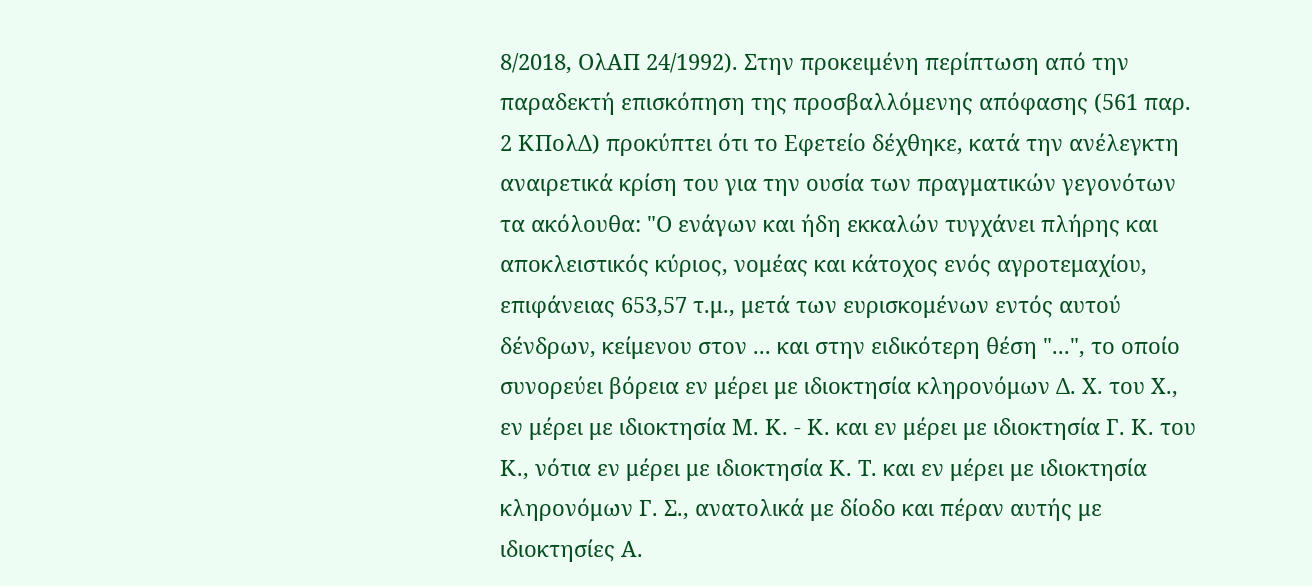8/2018, ΟλΑΠ 24/1992). Στην προκειμένη περίπτωση από την παραδεκτή επισκόπηση της προσβαλλόμενης απόφασης (561 παρ. 2 ΚΠολΔ) προκύπτει ότι το Εφετείο δέχθηκε, κατά την ανέλεγκτη αναιρετικά κρίση του για την ουσία των πραγματικών γεγονότων τα ακόλουθα: "Ο ενάγων και ήδη εκκαλών τυγχάνει πλήρης και αποκλειστικός κύριος, νομέας και κάτοχος ενός αγροτεμαχίου, επιφάνειας 653,57 τ.μ., μετά των ευρισκομένων εντός αυτού δένδρων, κείμενου στον ... και στην ειδικότερη θέση "...", το οποίο συνορεύει βόρεια εν μέρει με ιδιοκτησία κληρονόμων Δ. Χ. του Χ., εν μέρει με ιδιοκτησία Μ. Κ. - Κ. και εν μέρει με ιδιοκτησία Γ. Κ. του Κ., νότια εν μέρει με ιδιοκτησία Κ. Τ. και εν μέρει με ιδιοκτησία κληρονόμων Γ. Σ., ανατολικά με δίοδο και πέραν αυτής με ιδιοκτησίες Α.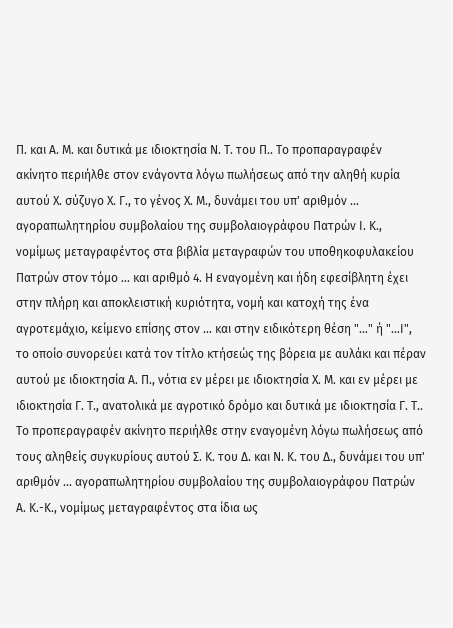Π. και Α. Μ. και δυτικά με ιδιοκτησία Ν. Τ. του Π.. Το προπαραγραφέν ακίνητο περιήλθε στον ενάγοντα λόγω πωλήσεως από την αληθή κυρία αυτού Χ. σύζυγο Χ. Γ., το γένος Χ. Μ., δυνάμει του υπ' αριθμόν ... αγοραπωλητηρίου συμβολαίου της συμβολαιογράφου Πατρών Ι. Κ., νομίμως μεταγραφέντος στα βιβλία μεταγραφών του υποθηκοφυλακείου Πατρών στον τόμο ... και αριθμό 4. Η εναγομένη και ήδη εφεσίβλητη έχει στην πλήρη και αποκλειστική κυριότητα, νομή και κατοχή της ένα αγροτεμάχιο, κείμενο επίσης στον ... και στην ειδικότερη θέση "..." ή "...Ι", το οποίο συνορεύει κατά τον τίτλο κτήσεώς της βόρεια με αυλάκι και πέραν αυτού με ιδιοκτησία Α. Π., νότια εν μέρει με ιδιοκτησία Χ. Μ. και εν μέρει με ιδιοκτησία Γ. Τ., ανατολικά με αγροτικό δρόμο και δυτικά με ιδιοκτησία Γ. Τ.. Το προπεραγραφέν ακίνητο περιήλθε στην εναγομένη λόγω πωλήσεως από τους αληθείς συγκυρίους αυτού Σ. Κ. του Δ. και Ν. Κ. του Δ., δυνάμει του υπ' αριθμόν ... αγοραπωλητηρίου συμβολαίου της συμβολαιογράφου Πατρών Α. Κ.-Κ., νομίμως μεταγραφέντος στα ίδια ως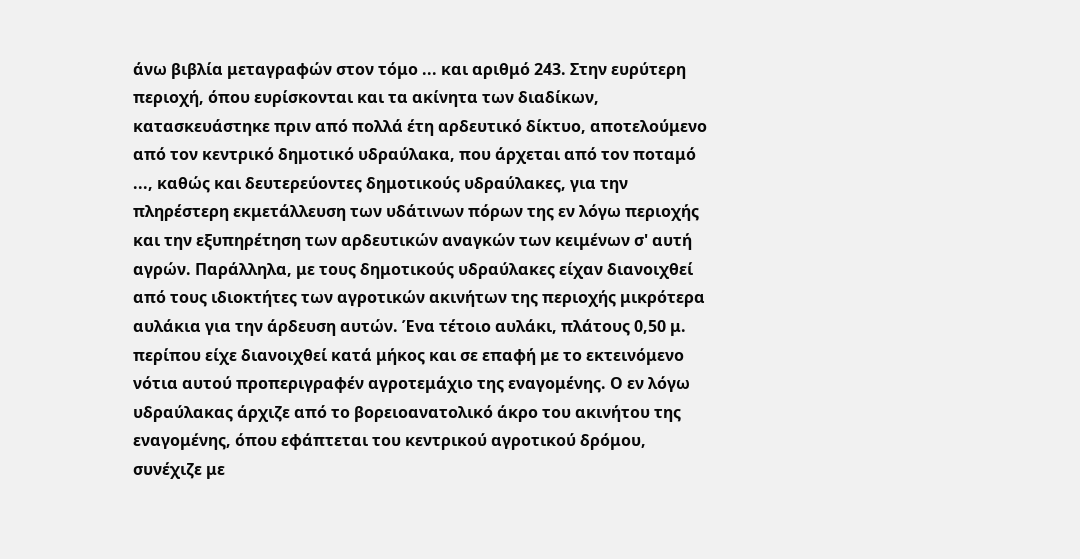άνω βιβλία μεταγραφών στον τόμο ... και αριθμό 243. Στην ευρύτερη περιοχή, όπου ευρίσκονται και τα ακίνητα των διαδίκων, κατασκευάστηκε πριν από πολλά έτη αρδευτικό δίκτυο, αποτελούμενο από τον κεντρικό δημοτικό υδραύλακα, που άρχεται από τον ποταμό ..., καθώς και δευτερεύοντες δημοτικούς υδραύλακες, για την πληρέστερη εκμετάλλευση των υδάτινων πόρων της εν λόγω περιοχής και την εξυπηρέτηση των αρδευτικών αναγκών των κειμένων σ' αυτή αγρών. Παράλληλα, με τους δημοτικούς υδραύλακες είχαν διανοιχθεί από τους ιδιοκτήτες των αγροτικών ακινήτων της περιοχής μικρότερα αυλάκια για την άρδευση αυτών. Ένα τέτοιο αυλάκι, πλάτους 0,50 μ. περίπου είχε διανοιχθεί κατά μήκος και σε επαφή με το εκτεινόμενο νότια αυτού προπεριγραφέν αγροτεμάχιο της εναγομένης. Ο εν λόγω υδραύλακας άρχιζε από το βορειοανατολικό άκρο του ακινήτου της εναγομένης, όπου εφάπτεται του κεντρικού αγροτικού δρόμου, συνέχιζε με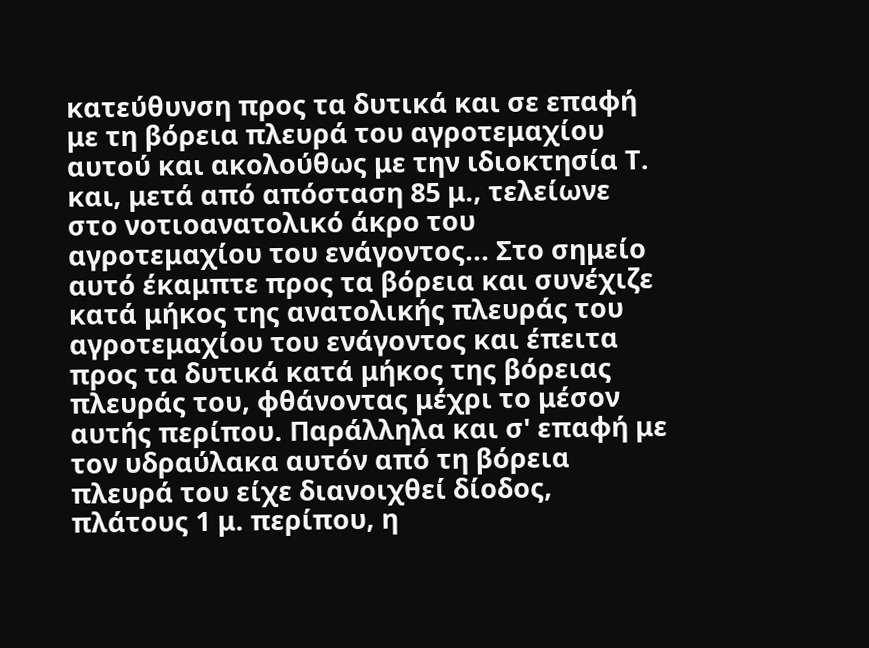κατεύθυνση προς τα δυτικά και σε επαφή με τη βόρεια πλευρά του αγροτεμαχίου αυτού και ακολούθως με την ιδιοκτησία Τ. και, μετά από απόσταση 85 μ., τελείωνε στο νοτιοανατολικό άκρο του αγροτεμαχίου του ενάγοντος... Στο σημείο αυτό έκαμπτε προς τα βόρεια και συνέχιζε κατά μήκος της ανατολικής πλευράς του αγροτεμαχίου του ενάγοντος και έπειτα προς τα δυτικά κατά μήκος της βόρειας πλευράς του, φθάνοντας μέχρι το μέσον αυτής περίπου. Παράλληλα και σ' επαφή με τον υδραύλακα αυτόν από τη βόρεια πλευρά του είχε διανοιχθεί δίοδος, πλάτους 1 μ. περίπου, η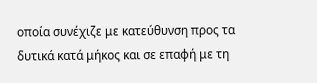οποία συνέχιζε με κατεύθυνση προς τα δυτικά κατά μήκος και σε επαφή με τη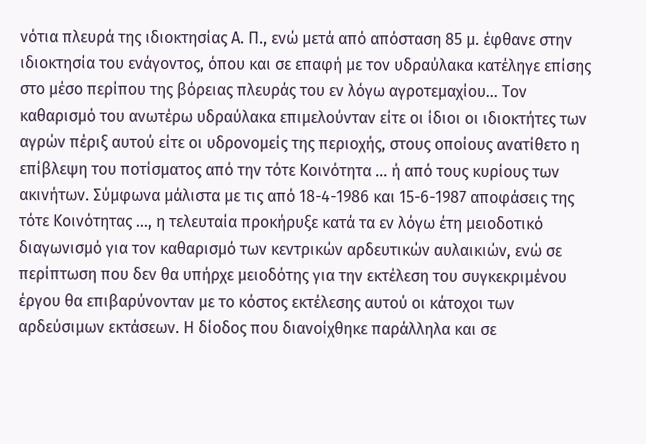νότια πλευρά της ιδιοκτησίας Α. Π., ενώ μετά από απόσταση 85 μ. έφθανε στην ιδιοκτησία του ενάγοντος, όπου και σε επαφή με τον υδραύλακα κατέληγε επίσης στο μέσο περίπου της βόρειας πλευράς του εν λόγω αγροτεμαχίου... Τον καθαρισμό του ανωτέρω υδραύλακα επιμελούνταν είτε οι ίδιοι οι ιδιοκτήτες των αγρών πέριξ αυτού είτε οι υδρονομείς της περιοχής, στους οποίους ανατίθετο η επίβλεψη του ποτίσματος από την τότε Κοινότητα ... ή από τους κυρίους των ακινήτων. Σύμφωνα μάλιστα με τις από 18-4-1986 και 15-6-1987 αποφάσεις της τότε Κοινότητας ..., η τελευταία προκήρυξε κατά τα εν λόγω έτη μειοδοτικό διαγωνισμό για τον καθαρισμό των κεντρικών αρδευτικών αυλαικιών, ενώ σε περίπτωση που δεν θα υπήρχε μειοδότης για την εκτέλεση του συγκεκριμένου έργου θα επιβαρύνονταν με το κόστος εκτέλεσης αυτού οι κάτοχοι των αρδεύσιμων εκτάσεων. Η δίοδος που διανοίχθηκε παράλληλα και σε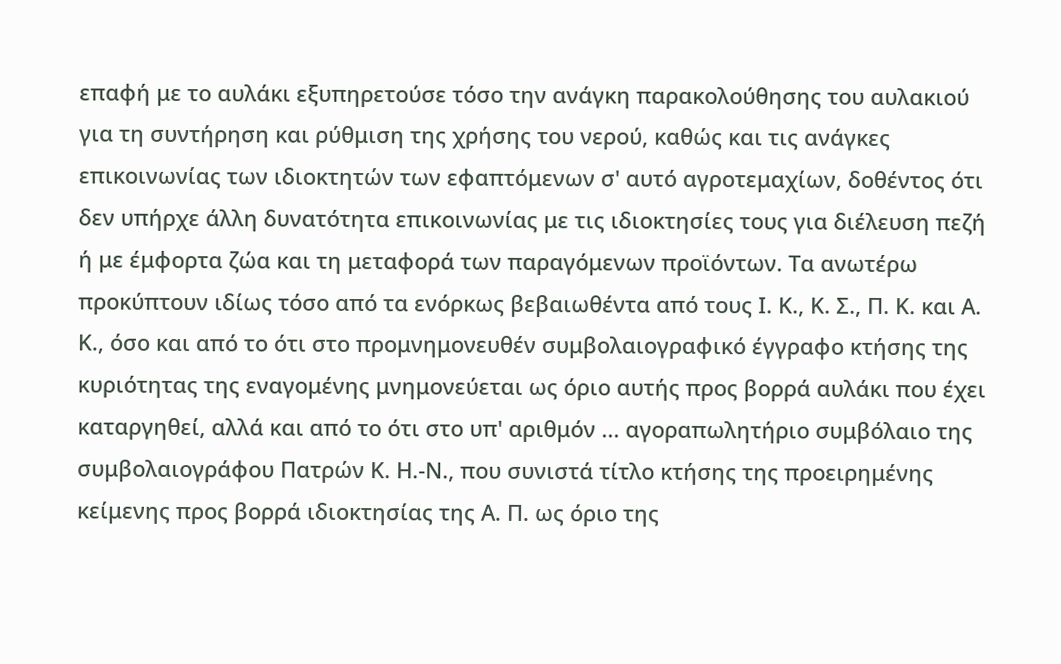επαφή με το αυλάκι εξυπηρετούσε τόσο την ανάγκη παρακολούθησης του αυλακιού για τη συντήρηση και ρύθμιση της χρήσης του νερού, καθώς και τις ανάγκες επικοινωνίας των ιδιοκτητών των εφαπτόμενων σ' αυτό αγροτεμαχίων, δοθέντος ότι δεν υπήρχε άλλη δυνατότητα επικοινωνίας με τις ιδιοκτησίες τους για διέλευση πεζή ή με έμφορτα ζώα και τη μεταφορά των παραγόμενων προϊόντων. Τα ανωτέρω προκύπτουν ιδίως τόσο από τα ενόρκως βεβαιωθέντα από τους Ι. Κ., Κ. Σ., Π. Κ. και Α. Κ., όσο και από το ότι στο προμνημονευθέν συμβολαιογραφικό έγγραφο κτήσης της κυριότητας της εναγομένης μνημονεύεται ως όριο αυτής προς βορρά αυλάκι που έχει καταργηθεί, αλλά και από το ότι στο υπ' αριθμόν ... αγοραπωλητήριο συμβόλαιο της συμβολαιογράφου Πατρών Κ. Η.-Ν., που συνιστά τίτλο κτήσης της προειρημένης κείμενης προς βορρά ιδιοκτησίας της Α. Π. ως όριο της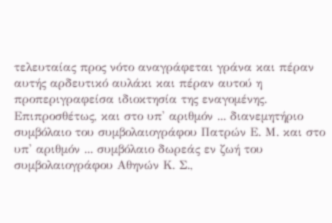τελευταίας προς νότο αναγράφεται γράνα και πέραν αυτής αρδευτικό αυλάκι και πέραν αυτού η προπεριγραφείσα ιδιοκτησία της εναγομένης. Επιπροσθέτως, και στο υπ' αριθμόν ... διανεμητήριο συμβόλαιο του συμβολαιογράφου Πατρών Ε. Μ. και στο υπ' αριθμόν ... συμβόλαιο δωρεάς εν ζωή του συμβολαιογράφου Αθηνών Κ. Σ.,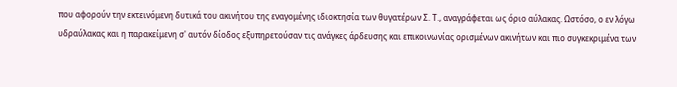που αφορούν την εκτεινόμενη δυτικά του ακινήτου της εναγομένης ιδιοκτησία των θυγατέρων Σ. Τ., αναγράφεται ως όριο αύλακας. Ωστόσο, ο εν λόγω υδραύλακας και η παρακείμενη σ' αυτόν δίοδος εξυπηρετούσαν τις ανάγκες άρδευσης και επικοινωνίας ορισμένων ακινήτων και πιο συγκεκριμένα των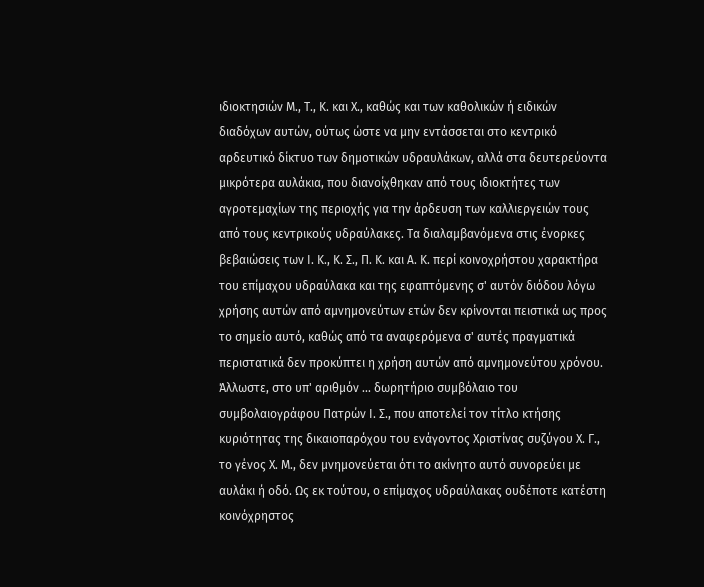ιδιοκτησιών Μ., Τ., Κ. και Χ., καθώς και των καθολικών ή ειδικών διαδόχων αυτών, ούτως ώστε να μην εντάσσεται στο κεντρικό αρδευτικό δίκτυο των δημοτικών υδραυλάκων, αλλά στα δευτερεύοντα μικρότερα αυλάκια, που διανοίχθηκαν από τους ιδιοκτήτες των αγροτεμαχίων της περιοχής για την άρδευση των καλλιεργειών τους από τους κεντρικούς υδραύλακες. Τα διαλαμβανόμενα στις ένορκες βεβαιώσεις των Ι. Κ., Κ. Σ., Π. Κ. και Α. Κ. περί κοινοχρήστου χαρακτήρα του επίμαχου υδραύλακα και της εφαπτόμενης σ' αυτόν διόδου λόγω χρήσης αυτών από αμνημονεύτων ετών δεν κρίνονται πειστικά ως προς το σημείο αυτό, καθώς από τα αναφερόμενα σ' αυτές πραγματικά περιστατικά δεν προκύπτει η χρήση αυτών από αμνημονεύτου χρόνου. Άλλωστε, στο υπ' αριθμόν ... δωρητήριο συμβόλαιο του συμβολαιογράφου Πατρών Ι. Σ., που αποτελεί τον τίτλο κτήσης κυριότητας της δικαιοπαρόχου του ενάγοντος Χριστίνας συζύγου Χ. Γ., το γένος Χ. Μ., δεν μνημονεύεται ότι το ακίνητο αυτό συνορεύει με αυλάκι ή οδό. Ως εκ τούτου, ο επίμαχος υδραύλακας ουδέποτε κατέστη κοινόχρηστος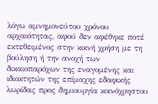λόγω αμνημονεύτου χρόνου αρχαιότητας, αφού δεν αφέθηκε ποτέ εκτεθειμένος στην κοινή χρήση με τη βούληση ή την ανοχή των δικαιοπαρόχων της εναγομένης και ιδιοκτητών της επίμαχης εδαφικής λωρίδας προς δημιουργία κοινόχρηστου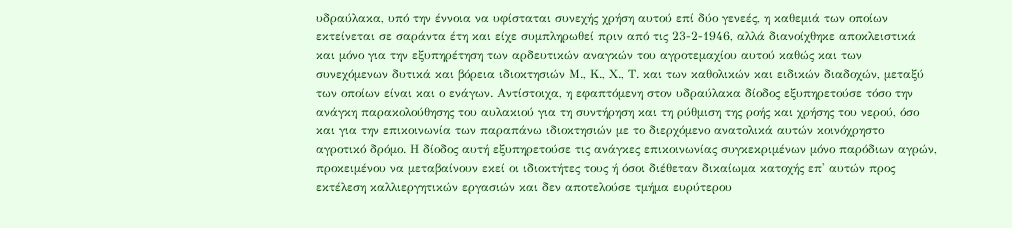υδραύλακα, υπό την έννοια να υφίσταται συνεχής χρήση αυτού επί δύο γενεές, η καθεμιά των οποίων εκτείνεται σε σαράντα έτη και είχε συμπληρωθεί πριν από τις 23-2-1946, αλλά διανοίχθηκε αποκλειστικά και μόνο για την εξυπηρέτηση των αρδευτικών αναγκών του αγροτεμαχίου αυτού καθώς και των συνεχόμενων δυτικά και βόρεια ιδιοκτησιών Μ., Κ., Χ., Τ. και των καθολικών και ειδικών διαδοχών, μεταξύ των οποίων είναι και ο ενάγων. Αντίστοιχα, η εφαπτόμενη στον υδραύλακα δίοδος εξυπηρετούσε τόσο την ανάγκη παρακολούθησης του αυλακιού για τη συντήρηση και τη ρύθμιση της ροής και χρήσης του νερού, όσο και για την επικοινωνία των παραπάνω ιδιοκτησιών με το διερχόμενο ανατολικά αυτών κοινόχρηστο αγροτικό δρόμο. Η δίοδος αυτή εξυπηρετούσε τις ανάγκες επικοινωνίας συγκεκριμένων μόνο παρόδιων αγρών, προκειμένου να μεταβαίνουν εκεί οι ιδιοκτήτες τους ή όσοι διέθεταν δικαίωμα κατοχής επ' αυτών προς εκτέλεση καλλιεργητικών εργασιών και δεν αποτελούσε τμήμα ευρύτερου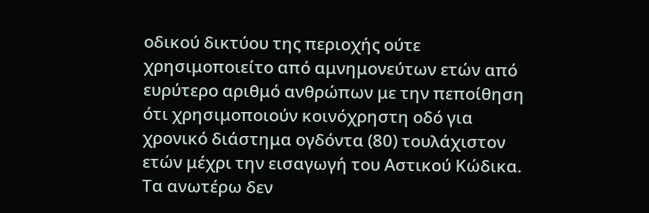οδικού δικτύου της περιοχής ούτε χρησιμοποιείτο από αμνημονεύτων ετών από ευρύτερο αριθμό ανθρώπων με την πεποίθηση ότι χρησιμοποιούν κοινόχρηστη οδό για χρονικό διάστημα ογδόντα (80) τουλάχιστον ετών μέχρι την εισαγωγή του Αστικού Κώδικα. Τα ανωτέρω δεν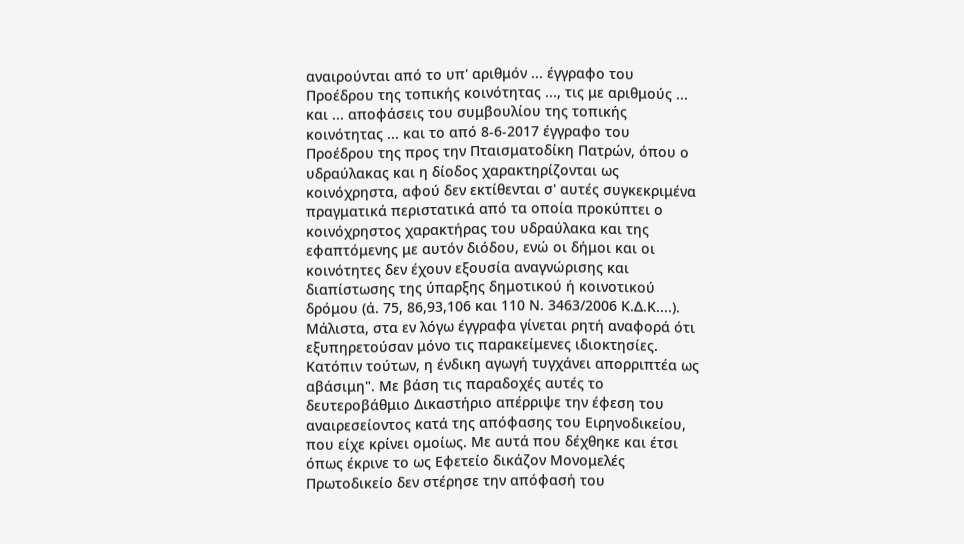αναιρούνται από το υπ' αριθμόν ... έγγραφο του Προέδρου της τοπικής κοινότητας ..., τις με αριθμούς ... και ... αποφάσεις του συμβουλίου της τοπικής κοινότητας ... και το από 8-6-2017 έγγραφο του Προέδρου της προς την Πταισματοδίκη Πατρών, όπου ο υδραύλακας και η δίοδος χαρακτηρίζονται ως κοινόχρηστα, αφού δεν εκτίθενται σ' αυτές συγκεκριμένα πραγματικά περιστατικά από τα οποία προκύπτει ο κοινόχρηστος χαρακτήρας του υδραύλακα και της εφαπτόμενης με αυτόν διόδου, ενώ οι δήμοι και οι κοινότητες δεν έχουν εξουσία αναγνώρισης και διαπίστωσης της ύπαρξης δημοτικού ή κοινοτικού δρόμου (ά. 75, 86,93,106 και 110 Ν. 3463/2006 Κ.Δ.Κ....). Μάλιστα, στα εν λόγω έγγραφα γίνεται ρητή αναφορά ότι εξυπηρετούσαν μόνο τις παρακείμενες ιδιοκτησίες. Κατόπιν τούτων, η ένδικη αγωγή τυγχάνει απορριπτέα ως αβάσιμη". Με βάση τις παραδοχές αυτές το δευτεροβάθμιο Δικαστήριο απέρριψε την έφεση του αναιρεσείοντος κατά της απόφασης του Ειρηνοδικείου, που είχε κρίνει ομοίως. Με αυτά που δέχθηκε και έτσι όπως έκρινε το ως Εφετείο δικάζον Μονομελές Πρωτοδικείο δεν στέρησε την απόφασή του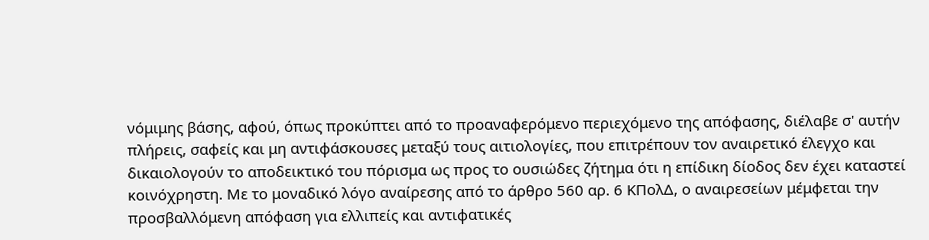νόμιμης βάσης, αφού, όπως προκύπτει από το προαναφερόμενο περιεχόμενο της απόφασης, διέλαβε σ' αυτήν πλήρεις, σαφείς και μη αντιφάσκουσες μεταξύ τους αιτιολογίες, που επιτρέπουν τον αναιρετικό έλεγχο και δικαιολογούν το αποδεικτικό του πόρισμα ως προς το ουσιώδες ζήτημα ότι η επίδικη δίοδος δεν έχει καταστεί κοινόχρηστη. Με το μοναδικό λόγο αναίρεσης από το άρθρο 560 αρ. 6 ΚΠολΔ, ο αναιρεσείων μέμφεται την προσβαλλόμενη απόφαση για ελλιπείς και αντιφατικές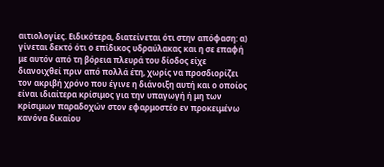αιτιολογίες. Ειδικότερα, διατείνεται ότι στην απόφαση: α) γίνεται δεκτό ότι ο επίδικος υδραύλακας και η σε επαφή με αυτόν από τη βόρεια πλευρά του δίοδος είχε διανοιχθεί πριν από πολλά έτη, χωρίς να προσδιορίζει τον ακριβή χρόνο που έγινε η διάνοιξη αυτή και ο οποίος είναι ιδιαίτερα κρίσιμος για την υπαγωγή ή μη των κρίσιμων παραδοχών στον εφαρμοστέο εν προκειμένω κανόνα δικαίου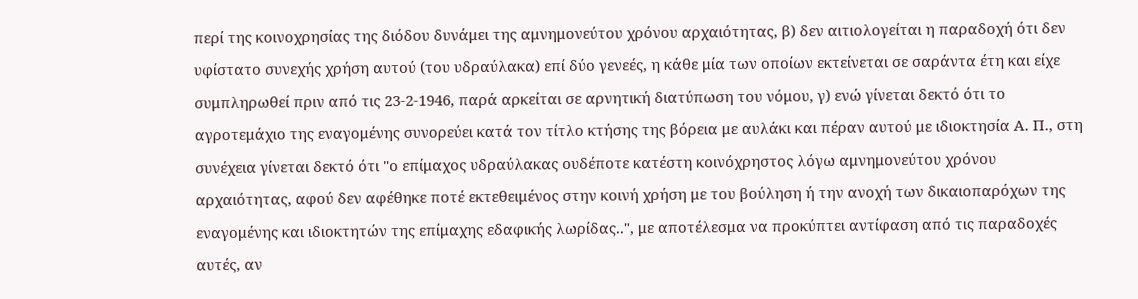περί της κοινοχρησίας της διόδου δυνάμει της αμνημονεύτου χρόνου αρχαιότητας, β) δεν αιτιολογείται η παραδοχή ότι δεν υφίστατο συνεχής χρήση αυτού (του υδραύλακα) επί δύο γενεές, η κάθε μία των οποίων εκτείνεται σε σαράντα έτη και είχε συμπληρωθεί πριν από τις 23-2-1946, παρά αρκείται σε αρνητική διατύπωση του νόμου, γ) ενώ γίνεται δεκτό ότι το αγροτεμάχιο της εναγομένης συνορεύει κατά τον τίτλο κτήσης της βόρεια με αυλάκι και πέραν αυτού με ιδιοκτησία Α. Π., στη συνέχεια γίνεται δεκτό ότι "ο επίμαχος υδραύλακας ουδέποτε κατέστη κοινόχρηστος λόγω αμνημονεύτου χρόνου αρχαιότητας, αφού δεν αφέθηκε ποτέ εκτεθειμένος στην κοινή χρήση με του βούληση ή την ανοχή των δικαιοπαρόχων της εναγομένης και ιδιοκτητών της επίμαχης εδαφικής λωρίδας..", με αποτέλεσμα να προκύπτει αντίφαση από τις παραδοχές αυτές, αν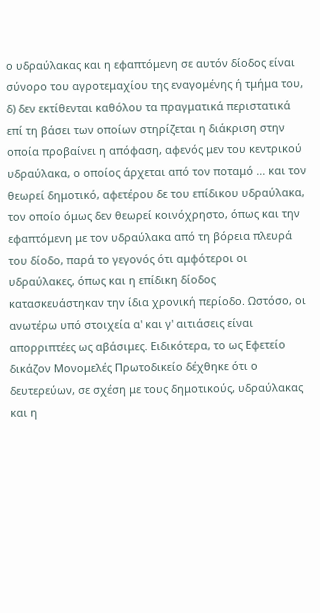ο υδραύλακας και η εφαπτόμενη σε αυτόν δίοδος είναι σύνορο του αγροτεμαχίου της εναγομένης ή τμήμα του, δ) δεν εκτίθενται καθόλου τα πραγματικά περιστατικά επί τη βάσει των οποίων στηρίζεται η διάκριση στην οποία προβαίνει η απόφαση, αφενός μεν του κεντρικού υδραύλακα, ο οποίος άρχεται από τον ποταμό ... και τον θεωρεί δημοτικό, αφετέρου δε του επίδικου υδραύλακα, τον οποίο όμως δεν θεωρεί κοινόχρηστο, όπως και την εφαπτόμενη με τον υδραύλακα από τη βόρεια πλευρά του δίοδο, παρά το γεγονός ότι αμφότεροι οι υδραύλακες, όπως και η επίδικη δίοδος κατασκευάστηκαν την ίδια χρονική περίοδο. Ωστόσο, οι ανωτέρω υπό στοιχεία α' και γ' αιτιάσεις είναι απορριπτέες ως αβάσιμες. Ειδικότερα, το ως Εφετείο δικάζον Μονομελές Πρωτοδικείο δέχθηκε ότι ο δευτερεύων, σε σχέση με τους δημοτικούς, υδραύλακας και η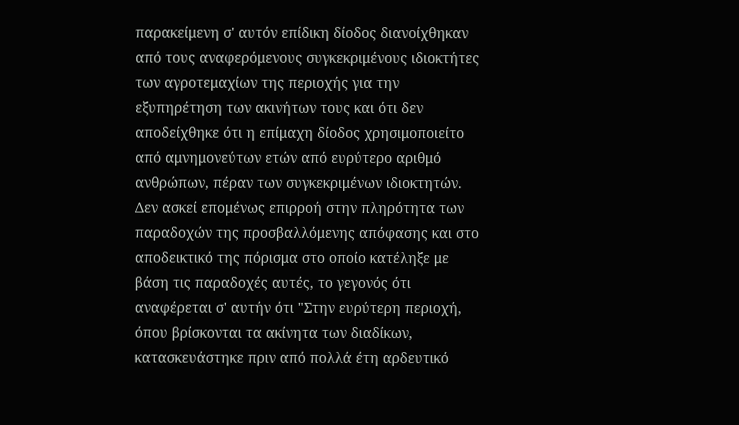παρακείμενη σ' αυτόν επίδικη δίοδος διανοίχθηκαν από τους αναφερόμενους συγκεκριμένους ιδιοκτήτες των αγροτεμαχίων της περιοχής για την εξυπηρέτηση των ακινήτων τους και ότι δεν αποδείχθηκε ότι η επίμαχη δίοδος χρησιμοποιείτο από αμνημονεύτων ετών από ευρύτερο αριθμό ανθρώπων, πέραν των συγκεκριμένων ιδιοκτητών. Δεν ασκεί επομένως επιρροή στην πληρότητα των παραδοχών της προσβαλλόμενης απόφασης και στο αποδεικτικό της πόρισμα στο οποίο κατέληξε με βάση τις παραδοχές αυτές, το γεγονός ότι αναφέρεται σ' αυτήν ότι "Στην ευρύτερη περιοχή, όπου βρίσκονται τα ακίνητα των διαδίκων, κατασκευάστηκε πριν από πολλά έτη αρδευτικό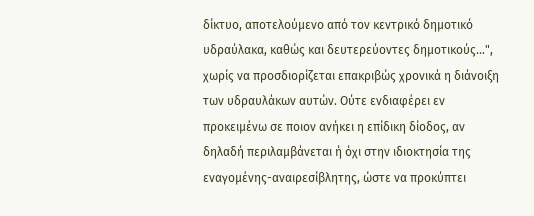δίκτυο, αποτελούμενο από τον κεντρικό δημοτικό υδραύλακα, καθώς και δευτερεύοντες δημοτικούς...", χωρίς να προσδιορίζεται επακριβώς χρονικά η διάνοιξη των υδραυλάκων αυτών. Ούτε ενδιαφέρει εν προκειμένω σε ποιον ανήκει η επίδικη δίοδος, αν δηλαδή περιλαμβάνεται ή όχι στην ιδιοκτησία της εναγομένης-αναιρεσίβλητης, ώστε να προκύπτει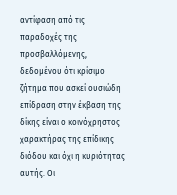αντίφαση από τις παραδοχές της προσβαλλόμενης, δεδομένου ότι κρίσιμο ζήτημα που ασκεί ουσιώδη επίδραση στην έκβαση της δίκης είναι ο κοινόχρηστος χαρακτήρας της επίδικης διόδου και όχι η κυριότητας αυτής. Οι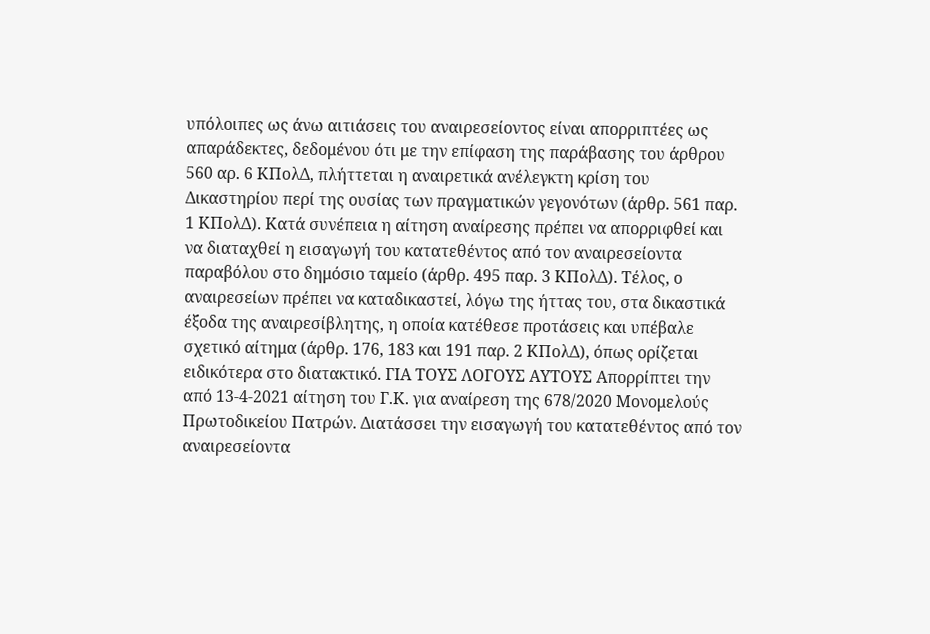υπόλοιπες ως άνω αιτιάσεις του αναιρεσείοντος είναι απορριπτέες ως απαράδεκτες, δεδομένου ότι με την επίφαση της παράβασης του άρθρου 560 αρ. 6 ΚΠολΔ, πλήττεται η αναιρετικά ανέλεγκτη κρίση του Δικαστηρίου περί της ουσίας των πραγματικών γεγονότων (άρθρ. 561 παρ. 1 ΚΠολΔ). Κατά συνέπεια η αίτηση αναίρεσης πρέπει να απορριφθεί και να διαταχθεί η εισαγωγή του κατατεθέντος από τον αναιρεσείοντα παραβόλου στο δημόσιο ταμείο (άρθρ. 495 παρ. 3 ΚΠολΔ). Τέλος, ο αναιρεσείων πρέπει να καταδικαστεί, λόγω της ήττας του, στα δικαστικά έξοδα της αναιρεσίβλητης, η οποία κατέθεσε προτάσεις και υπέβαλε σχετικό αίτημα (άρθρ. 176, 183 και 191 παρ. 2 ΚΠολΔ), όπως ορίζεται ειδικότερα στο διατακτικό. ΓΙΑ ΤΟΥΣ ΛΟΓΟΥΣ ΑΥΤΟΥΣ Απορρίπτει την από 13-4-2021 αίτηση του Γ.Κ. για αναίρεση της 678/2020 Μονομελούς Πρωτοδικείου Πατρών. Διατάσσει την εισαγωγή του κατατεθέντος από τον αναιρεσείοντα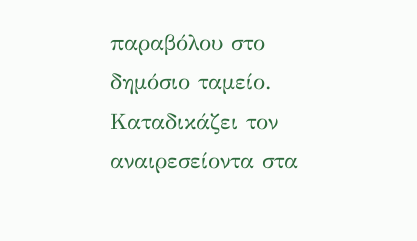παραβόλου στο δημόσιο ταμείο. Καταδικάζει τον αναιρεσείοντα στα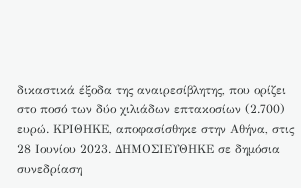δικαστικά έξοδα της αναιρεσίβλητης, που ορίζει στο ποσό των δύο χιλιάδων επτακοσίων (2.700) ευρώ. ΚΡΙΘΗΚΕ, αποφασίσθηκε στην Αθήνα, στις 28 Ιουνίου 2023. ΔΗΜΟΣΙΕΥΘΗΚΕ σε δημόσια συνεδρίαση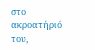στο ακροατήριό του,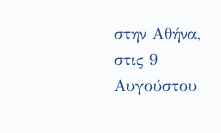στην Αθήνα, στις 9 Αυγούστου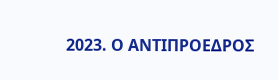2023. Ο ΑΝΤΙΠΡΟΕΔΡΟΣ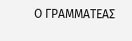Ο ΓΡΑΜΜΑΤΕΑΣ